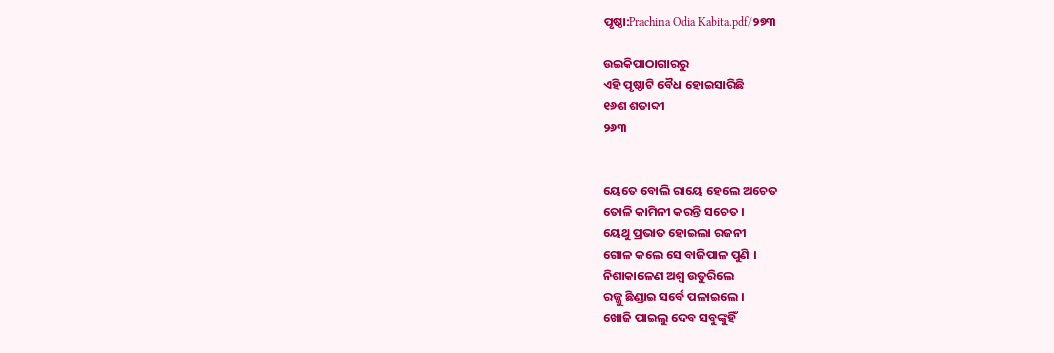ପୃଷ୍ଠା:Prachina Odia Kabita.pdf/୨୭୩

ଉଇକିପାଠାଗାର‌ରୁ
ଏହି ପୃଷ୍ଠାଟି ବୈଧ ହୋଇସାରିଛି
୧୬ଶ ଶତାବ୍ଦୀ
୨୬୩


ୟେତେ ବୋଲି ରାୟେ ହେଲେ ଅଚେତ
ତୋଳି କାମିନୀ କରନ୍ତି ସଚେତ ।
ୟେଥୁ ପ୍ରଭାତ ହୋଇଲା ରଜନୀ
ଗୋଳ କଲେ ସେ ବାଜିପାଳ ପୁଣି ।
ନିଶାକାଳେଣ ଅଶ୍ୱ ଉତୁରିଲେ
ରଜ୍ଜୁ ଛିଣ୍ଡାଇ ସର୍ବେ ପଳାଇଲେ ।
ଖୋଜି ପାଇଲୁ ଦେବ ସବୁଙ୍କୁହିଁ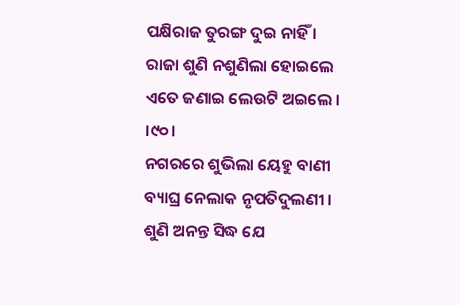ପକ୍ଷିରାଜ ତୁରଙ୍ଗ ଦୁଇ ନାହିଁ ।
ରାଜା ଶୁଣି ନଶୁଣିଲା ହୋଇଲେ
ଏତେ ଜଣାଇ ଲେଉଟି ଅଇଲେ । ।୯୦।
ନଗରରେ ଶୁଭିଲା ୟେହୁ ବାଣୀ
ବ୍ୟାଘ୍ର ନେଲାକ ନୃପତିଦୁଲଣୀ ।
ଶୁଣି ଅନନ୍ତ ସିଦ୍ଧ ଯେ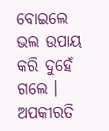ବୋଇଲେ
ଭଲ ଉପାୟ କରି ଦୁହେଁ ଗଲେ ।
ଅପକୀରତି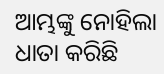ଆମ୍ଭଙ୍କୁ ନୋହିଲା
ଧାତା କରିଛି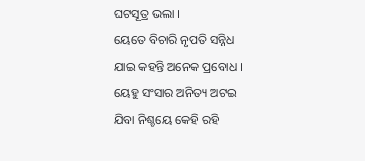ଘଟସୂତ୍ର ଭଲା ।
ୟେତେ ବିଚାରି ନୃପତି ସନ୍ନିଧ
ଯାଇ କହନ୍ତି ଅନେକ ପ୍ରବୋଧ ।
ୟେହୁ ସଂସାର ଅନିତ୍ୟ ଅଟଇ
ଯିବା ନିଶ୍ଚୟେ କେହି ରହି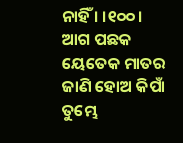ନାହିଁ । ।୧୦୦।
ଆଗ ପଛକ ୟେତେକ ମାତର
ଜାଣି ହୋଅ କିପାଁ ତୁମ୍ଭେ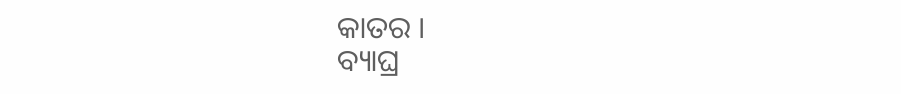କାତର ।
ବ୍ୟାଘ୍ର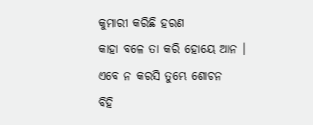କୁମାରୀ କରିଛି ହରଣ
କାହା ବଳେ ତା କରି ହୋୟେ ଆନ ।
ଏବେ ନ କରସି ତୁମ୍ଭେ ଶୋଚନ
ବିହି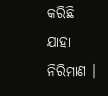କରିଛି ଯାହା ନିରିମାଣ ।